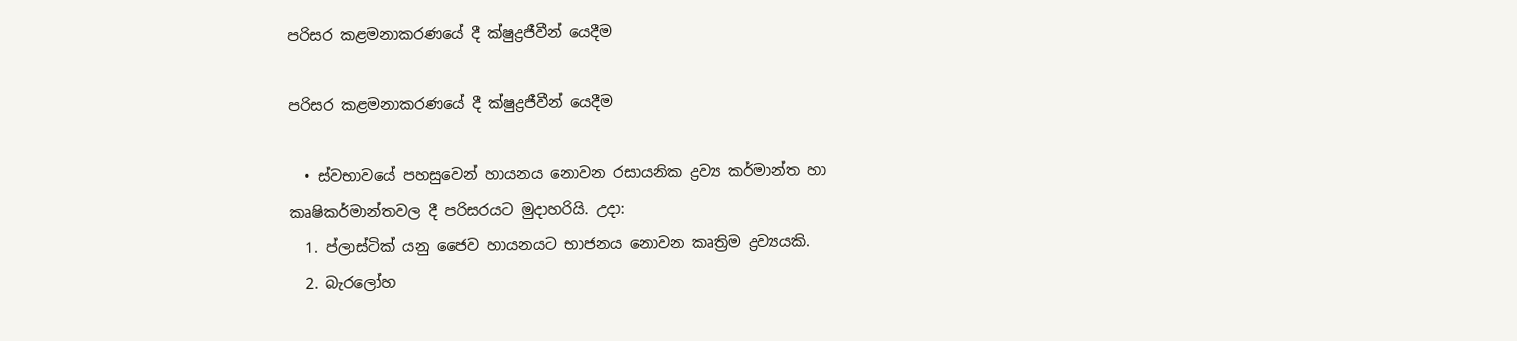පරිසර කළමනාකරණයේ දී ක්ෂුද්‍රජීවීන් යෙදීම

පරිසර කළමනාකරණයේ දී ක්ෂුද්‍රජීවීන් යෙදීම

  • ස්වභාවයේ පහසුවෙන් හායනය නොවන රසායනික ද්‍රව්‍ය කර්මාන්ත හා කෘෂිකර්මාන්තවල දී පරිසරයට මුදාහරියි. උදා:
  1. ප්ලාස්ටික් යනු ජෛව හායනයට භාජනය නොවන කෘත්‍රිම ද්‍රව්‍යයකි.
  2. බැරලෝහ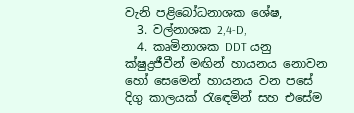වැනි පළිබෝධනාශක ශේෂ,
  3. වල්නාශක 2,4-D,
  4. කෘමිනාශක DDT යනු ක්ෂුද්‍රජීවීන් මඟින් හායනය නොවන හෝ සෙමෙන් හායනය වන පසේ දිගු කාලයක් රැඳෙමින් සහ එසේම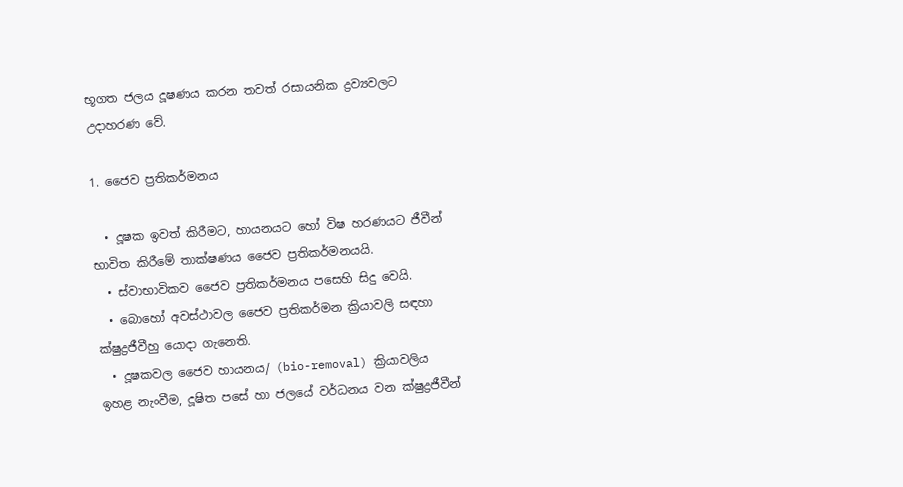භූගත ජලය දූෂණය කරන තවත් රසායනික ද්‍රව්‍යවලට උදාහරණ වේ.

1. ජෛව ප්‍රතිකර්මනය

  • දූෂක ඉවත් කිරීමට, හායනයට හෝ විෂ හරණයට ජීවීන් භාවිත කිරීමේ තාක්ෂණය ජෛව ප්‍රතිකර්මනයයි.
  • ස්වාභාවිකව ජෛව ප්‍රතිකර්මනය පසෙහි සිදු වෙයි.
  • බොහෝ අවස්ථාවල ජෛව ප්‍රතිකර්මන ක්‍රියාවලි සඳහා ක්ෂුද්‍රජීවීහු යොදා ගැනෙති.
  • දූෂකවල ජෛව හායනය/ (bio-removal) ක්‍රියාවලිය ඉහළ නැංවීම, දූෂිත පසේ හා ජලයේ වර්ධනය වන ක්ෂුද්‍රජීවීන්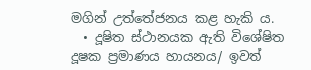මගින් උත්තේජනය කළ හැකි ය.
  • දූෂිත ස්ථානයක ඇති විශේෂිත දූෂක ප්‍රමාණය හායනය/ ඉවත්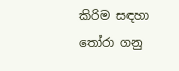කිරිම සඳහා තෝරා ගනු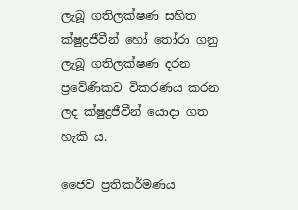ලැබූ ගතිලක්ෂණ සහිත ක්ෂුද්‍රජීවීන් හෝ තෝරා ගනු ලැබූ ගතිලක්ෂණ දරන ප්‍රවේණිකව විකරණය කරන ලද ක්ෂුද්‍රජීවීන් යොදා ගත හැකි ය.

ජෛව ප්‍රතිකර්මණය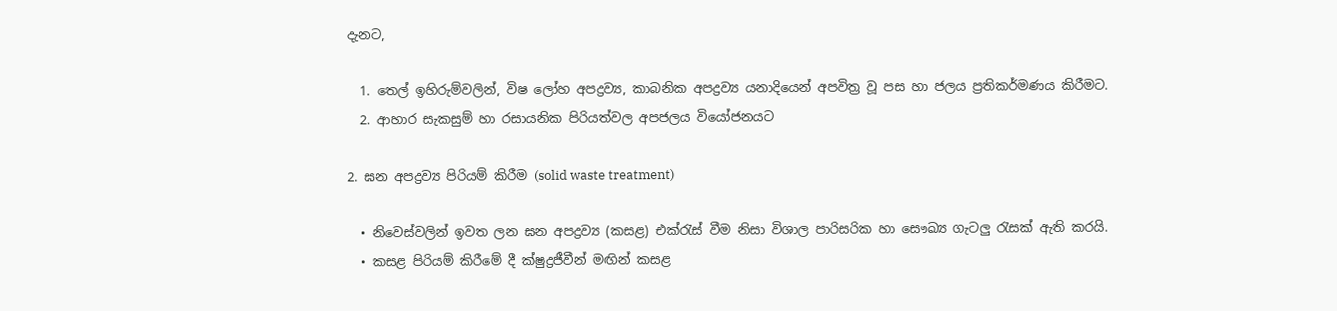දැනට,

  1. තෙල් ඉහිරුම්වලින්, විෂ ලෝහ අපද්‍රව්‍ය, කාබනික අපද්‍රව්‍ය යනාදියෙන් අපවිත්‍ර වූ පස හා ජලය ප්‍රතිකර්මණය කිරීමට.
  2. ආහාර සැකසුම් හා රසායනික පිරියත්වල අපජලය වියෝජනයට

2. ඝන අපද්‍රව්‍ය පිරියම් කිරීම (solid waste treatment)

  • නිවෙස්වලින් ඉවත ලන ඝන අපද්‍රව්‍ය (කසළ) එක්රැස් වීම නිසා විශාල පාරිසරික හා සෞඛ්‍ය ගැටලු රැසක් ඇති කරයි.
  • කසළ පිරියම් කිරීමේ දී ක්ෂුද්‍රජීවීන් මඟින් කසළ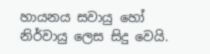හායනය සවායු හෝ නිර්වායු ලෙස සිදු වෙයි.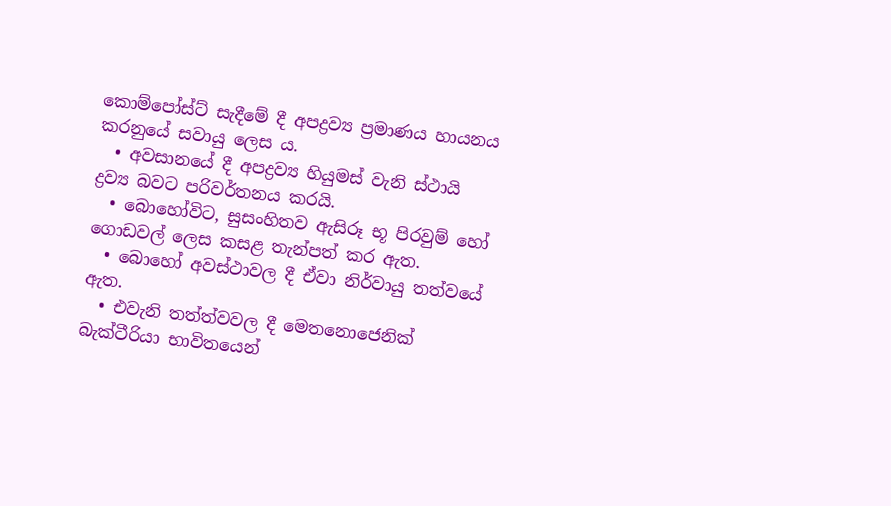කොම්පෝස්ට් සැදීමේ දී අපද්‍රව්‍ය ප්‍රමාණය හායනය කරනුයේ සවායු ලෙස ය.
  • අවසානයේ දී අපද්‍රව්‍ය හියුමස් වැනි ස්ථායි ද්‍රව්‍ය බවට පරිවර්තනය කරයි.
  • බොහෝවිට, සුසංහිතව ඇසිරූ භූ පිරවුම් හෝ ගොඩවල් ලෙස කසළ තැන්පත් කර ඇත.
  • බොහෝ අවස්ථාවල දී ඒවා නිර්වායු තත්වයේ ඇත.
  • එවැනි තත්ත්වවල දී මෙතනොජෙනික් බැක්ටීරියා භාවිතයෙන්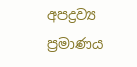අපද්‍රව්‍ය ප්‍රමාණය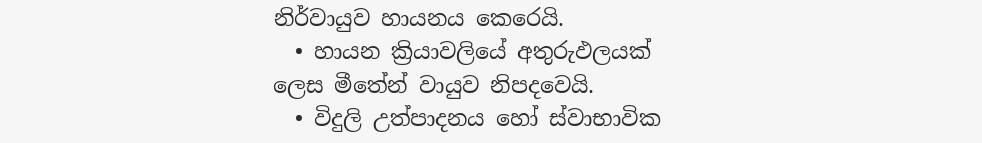නිර්වායුව හායනය කෙරෙයි.
  • හායන ක්‍රියාවලියේ අතුරුඵලයක් ලෙස මීතේන් වායුව නිපදවෙයි.
  • විදුලි උත්පාදනය හෝ ස්වාභාවික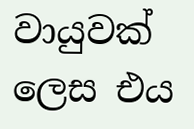වායුවක් ලෙස එය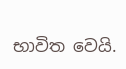භාවිත වෙයි.